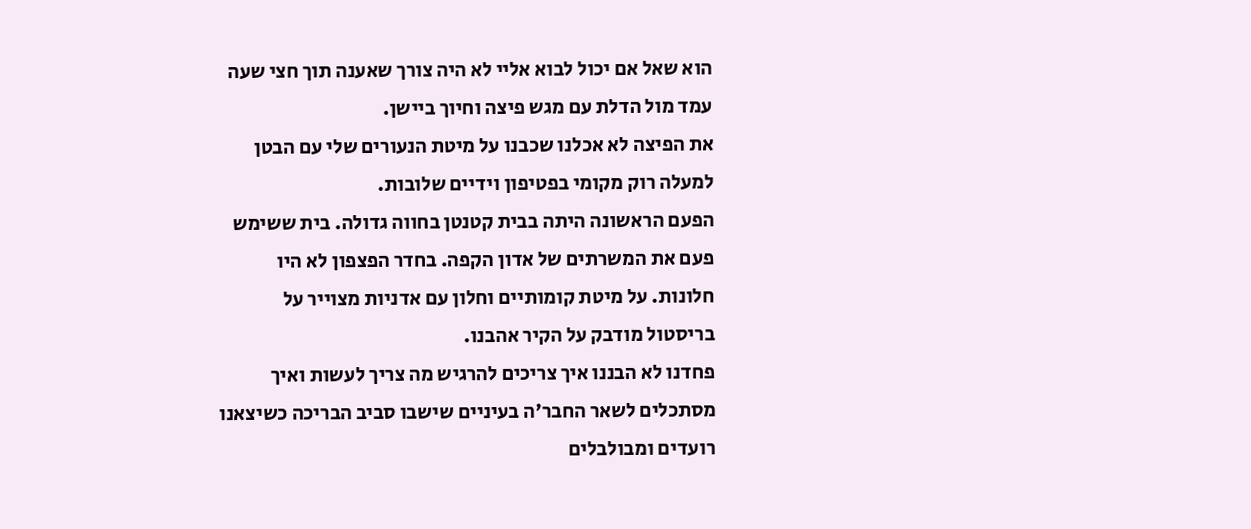הוא שאל אם יכול לבוא אליי לא היה צורך שאענה תוך חצי שעה עמד מול הדלת עם מגש פיצה וחיוך ביישן.
את הפיצה לא אכלנו שכבנו על מיטת הנעורים שלי עם הבטן למעלה רוק מקומי בפטיפון וידיים שלובות.
הפעם הראשונה היתה בבית קטנטן בחווה גדולה. בית ששימש פעם את המשרתים של אדון הקפה. בחדר הפצפון לא היו חלונות. על מיטת קומותיים וחלון עם אדניות מצוייר על בריסטול מודבק על הקיר אהבנו.
פחדנו לא הבננו איך צריכים להרגיש מה צריך לעשות ואיך מסתכלים לשאר החבר'ה בעיניים שישבו סביב הבריכה כשיצאנו רועדים ומבולבלים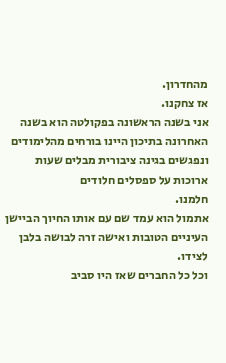מהחדרון.
אז צחקנו.
אני בשנה הראשונה בפקולטה הוא בשנה האחרונה בתיכון היינו בורחים מהלימודים ונפגשים בגינה ציבורית מבלים שעות ארוכות על ספסלים חלודים
חלמנו.
אתמול הוא עמד שם עם אותו החיוך הביישן העיניים הטובות ואישה זרה לבושה בלבן לצידו.
וכל כל החברים שאז היו סביב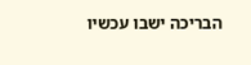הבריכה ישבו עכשיו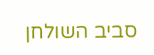סביב השולחן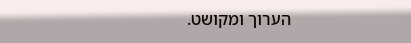הערוך ומקושט.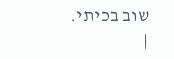שוב בכיתי.
|